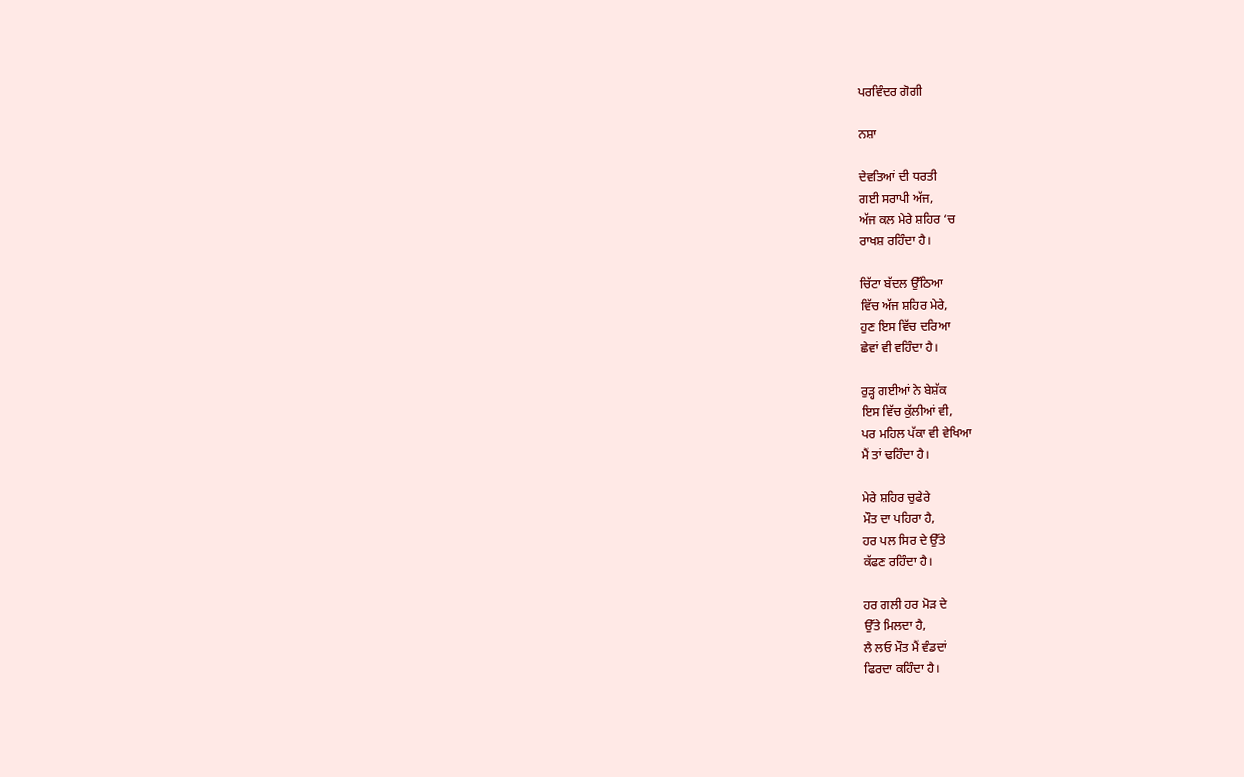ਪਰਵਿੰਦਰ ਗੋਗੀ

ਨਸ਼ਾ

ਦੇਵਤਿਆਂ ਦੀ ਧਰਤੀ
ਗਈ ਸਰਾਪੀ ਅੱਜ,
ਅੱਜ ਕਲ ਮੇਰੇ ਸ਼ਹਿਰ ‘ਚ
ਰਾਖਸ਼ ਰਹਿੰਦਾ ਹੈ।

ਚਿੱਟਾ ਬੱਦਲ ਉੱਠਿਆ
ਵਿੱਚ ਅੱਜ ਸ਼ਹਿਰ ਮੇਰੇ,
ਹੁਣ ਇਸ ਵਿੱਚ ਦਰਿਆ
ਛੇਵਾਂ ਵੀ ਵਹਿੰਦਾ ਹੈ।

ਰੁੜ੍ਹ ਗਈਆਂ ਨੇ ਬੇਸ਼ੱਕ
ਇਸ ਵਿੱਚ ਕੁੱਲੀਆਂ ਵੀ,
ਪਰ ਮਹਿਲ ਪੱਕਾ ਵੀ ਵੇਖਿਆ
ਮੈਂ ਤਾਂ ਢਹਿੰਦਾ ਹੈ।

ਮੇਰੇ ਸ਼ਹਿਰ ਚੁਫੇਰੇ
ਮੌਤ ਦਾ ਪਹਿਰਾ ਹੈ,
ਹਰ ਪਲ ਸਿਰ ਦੇ ਉੱਤੇ
ਕੱਫਣ ਰਹਿੰਦਾ ਹੈ।

ਹਰ ਗਲੀ ਹਰ ਮੋੜ ਦੇ
ਉੱਤੇ ਮਿਲਦਾ ਹੈ,
ਲੈ ਲਓ ਮੌਤ ਮੈਂ ਵੰਡਦਾਂ
ਫਿਰਦਾ ਕਹਿੰਦਾ ਹੈ।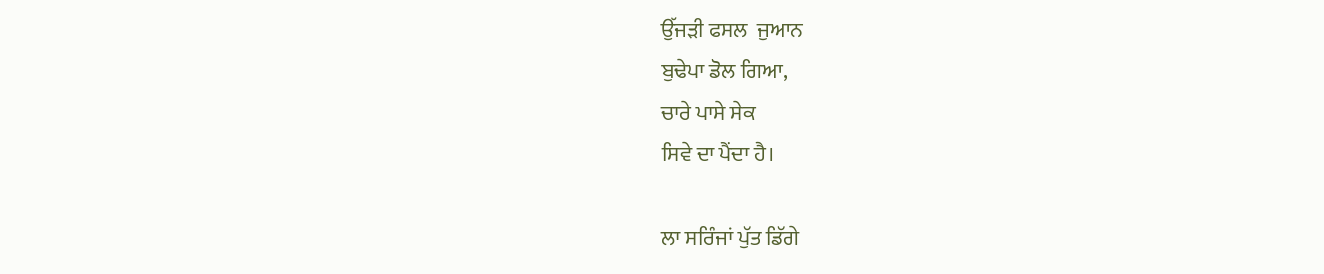ਉੱਜੜੀ ਫਸਲ  ਜੁਆਨ
ਬੁਢੇਪਾ ਡੋਲ ਗਿਆ,
ਚਾਰੇ ਪਾਸੇ ਸੇਕ
ਸਿਵੇ ਦਾ ਪੈਂਦਾ ਹੈ।

ਲਾ ਸਰਿੰਜਾਂ ਪੁੱਤ ਡਿੱਗੇ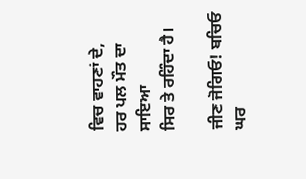ਵਿਚ ਵਾਹਣਾਂ ਦੇ,
ਹਰ ਪਲ ਮੌਤ ਦਾ ਸਾਇਆ
ਸਿਰ ਤੇ ਰਹਿੰਦਾ ਹੈ।

ਜੀਣ ਜੋਗਿਓ! ਬਚਿਓ
ਘਰ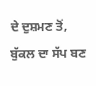ਦੇ ਦੁਸ਼ਮਣ ਤੋਂ,
ਬੁੱਕਲ ਦਾ ਸੱਪ ਬਣ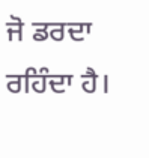ਜੋ ਡਰਦਾ ਰਹਿੰਦਾ ਹੈ।